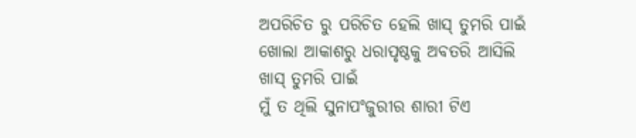ଅପରିଚିତ ରୁ ପରିଚିତ ହେଲି ଖାସ୍ ତୁମରି ପାଇଁ
ଖୋଲା ଆକାଶରୁ ଧରାପୃଷ୍ଠକୁ ଅବତରି ଆସିଲି
ଖାସ୍ ତୁମରି ପାଇଁ
ମୁଁ ତ ଥିଲି ସୁନାପଂଜୁରୀର ଶାରୀ ଟିଏ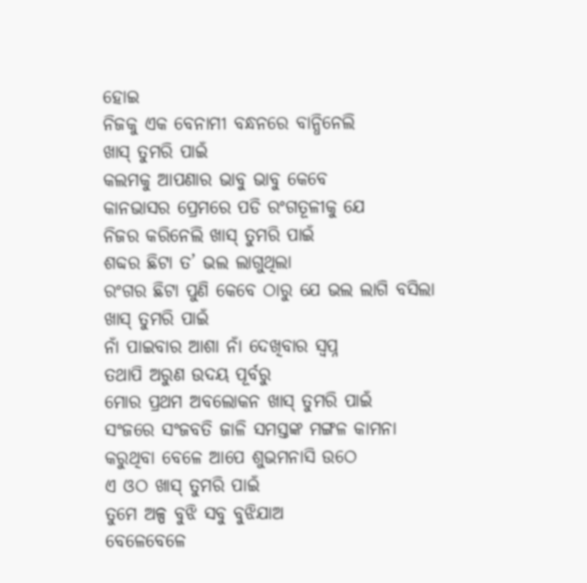ହୋଇ
ନିଜକୁ ଏକ ବେନାମୀ ବନ୍ଧନରେ ବାନ୍ଧିନେଲି
ଖାସ୍ ତୁମରି ପାଇଁ
କଲମକୁ ଆପଣାର ଭାବୁ ଭାବୁ କେବେ
କାନଭାସର ପ୍ରେମରେ ପଡି ରଂଗତୂଳୀକୁ ଯେ
ନିଜର କରିନେଲି ଖାସ୍ ତୁମରି ପାଇଁ
ଶବ୍ଦର ଛିଟା ତ’ ଭଲ ଲାଗୁଥିଲା
ରଂଗର ଛିଟା ପୁଣି କେବେ ଠାରୁ ଯେ ଭଲ ଲାଗି ବସିଲା
ଖାସ୍ ତୁମରି ପାଇଁ
ନାଁ ପାଇବାର ଆଶା ନାଁ ଦେଖିବାର ସ୍ୱପ୍ନ
ତଥାପି ଅରୁଣ ଉଦୟ ପୂର୍ବରୁ
ମୋର ପ୍ରଥମ ଅବଲୋକନ ଖାସ୍ ତୁମରି ପାଇଁ
ସଂଜରେ ସଂଜବତି ଜାଳି ସମସ୍ତଙ୍କ ମଙ୍ଗଳ କାମନା
କରୁଥିବା ବେଳେ ଆପେ ଶୁଭମନାସି ଉଠେ
ଏ ଓଠ ଖାସ୍ ତୁମରି ପାଇଁ
ତୁମେ ଅଳ୍ପ ବୁଝି ସବୁ ବୁଝିଯାଅ
ବେଳେବେଳେ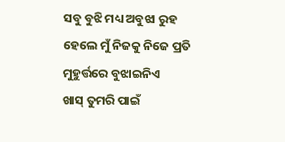ସବୁ ବୁଝି ମଧ୍ୟ ଅବୁଝା ରୁହ
ହେଲେ ମୁଁ ନିଜକୁ ନିଜେ ପ୍ରତି ମୁହୁର୍ତ୍ତରେ ବୁଝାଇନିଏ
ଖାସ୍ ତୁମରି ପାଇଁ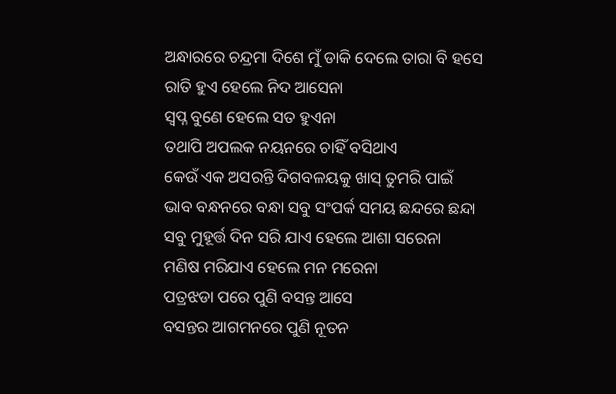ଅନ୍ଧାରରେ ଚନ୍ଦ୍ରମା ଦିଶେ ମୁଁ ଡାକି ଦେଲେ ତାରା ବି ହସେ
ରାତି ହୁଏ ହେଲେ ନିଦ ଆସେନା
ସ୍ୱପ୍ନ ବୁଣେ ହେଲେ ସତ ହୁଏନା
ତଥାପି ଅପଲକ ନୟନରେ ଚାହିଁ ବସିଥାଏ
କେଉଁ ଏକ ଅସରନ୍ତି ଦିଗବଳୟକୁ ଖାସ୍ ତୁମରି ପାଇଁ
ଭାବ ବନ୍ଧନରେ ବନ୍ଧା ସବୁ ସଂପର୍କ ସମୟ ଛନ୍ଦରେ ଛନ୍ଦା
ସବୁ ମୁହୂର୍ତ୍ତ ଦିନ ସରି ଯାଏ ହେଲେ ଆଶା ସରେନା
ମଣିଷ ମରିଯାଏ ହେଲେ ମନ ମରେନା
ପତ୍ରଝଡା ପରେ ପୁଣି ବସନ୍ତ ଆସେ
ବସନ୍ତର ଆଗମନରେ ପୁଣି ନୂତନ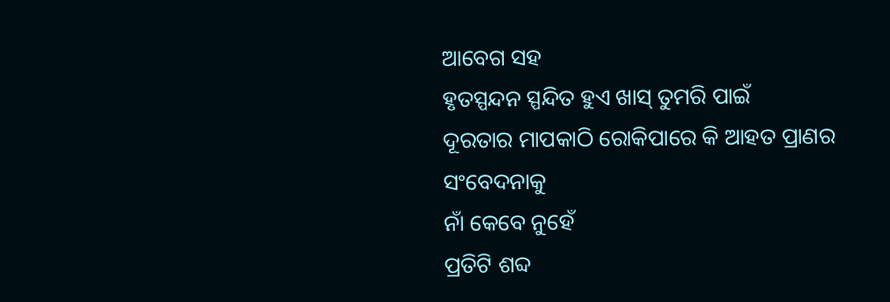ଆବେଗ ସହ
ହୃତସ୍ପନ୍ଦନ ସ୍ପନ୍ଦିତ ହୁଏ ଖାସ୍ ତୁମରି ପାଇଁ
ଦୂରତାର ମାପକାଠି ରୋକିପାରେ କି ଆହତ ପ୍ରାଣର ସଂବେଦନାକୁ
ନାଁ କେବେ ନୁହେଁ
ପ୍ରତିଟି ଶବ୍ଦ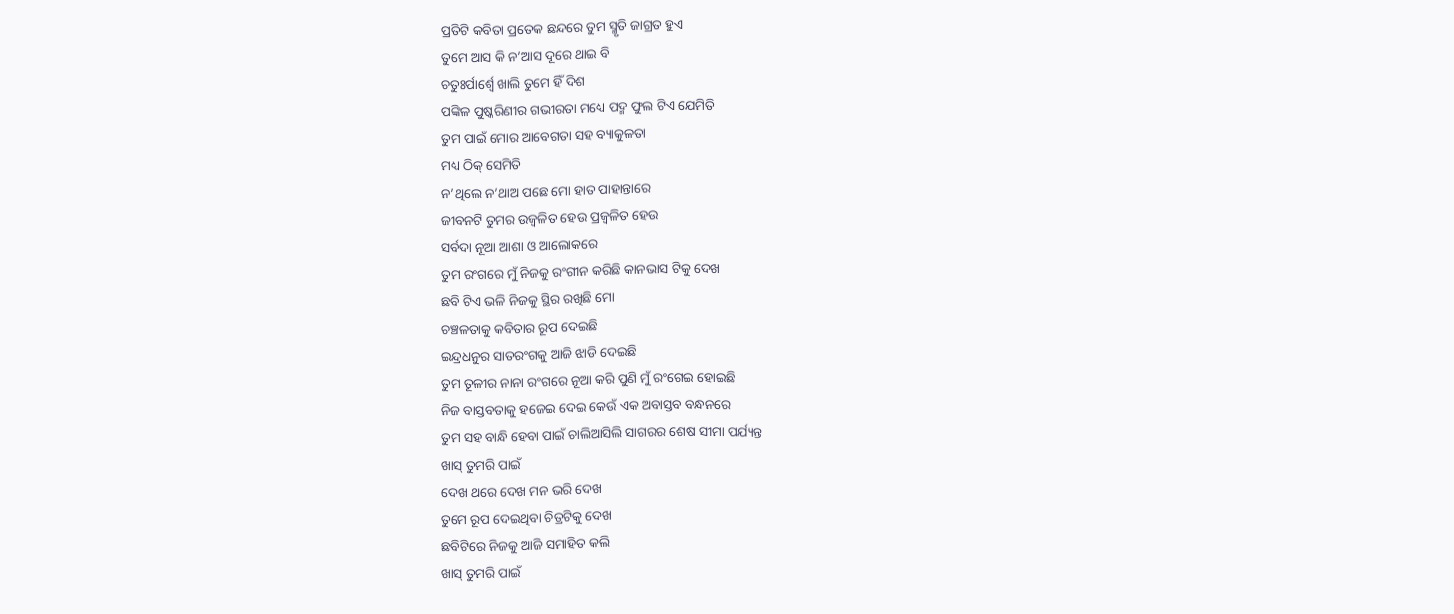ପ୍ରତିଟି କବିତା ପ୍ରତେକ ଛନ୍ଦରେ ତୁମ ସ୍ମୃତି ଜାଗ୍ରତ ହୁଏ
ତୁମେ ଆସ କି ନ’ଆସ ଦୂରେ ଥାଇ ବି
ଚତୁଃର୍ପାର୍ଶ୍ୱେ ଖାଲି ତୁମେ ହିଁ ଦିଶ
ପଙ୍କିଳ ପୁଷ୍କରିଣୀର ଗଭୀରତା ମଧ୍ୟେ ପଦ୍ମ ଫୁଲ ଟିଏ ଯେମିତି
ତୁମ ପାଇଁ ମୋର ଆବେଗତା ସହ ବ୍ୟାକୁଳତା
ମଧ୍ୟ ଠିକ୍ ସେମିତି
ନ’ଥିଲେ ନ’ଥାଅ ପଛେ ମୋ ହାତ ପାହାନ୍ତାରେ
ଜୀବନଟି ତୁମର ଉଜ୍ବଳିତ ହେଉ ପ୍ରଜ୍ୱଳିତ ହେଉ
ସର୍ବଦା ନୂଆ ଆଶା ଓ ଆଲୋକରେ
ତୁମ ରଂଗରେ ମୁଁ ନିଜକୁ ରଂଗୀନ କରିଛି କାନଭାସ ଟିକୁ ଦେଖ
ଛବି ଟିଏ ଭଳି ନିଜକୁ ସ୍ଥିର ରଖିଛି ମୋ
ଚଞ୍ଚଳତାକୁ କବିତାର ରୂପ ଦେଇଛି
ଇନ୍ଦ୍ରଧନୁର ସାତରଂଗକୁ ଆଜି ଝାଡି ଦେଇଛି
ତୁମ ତୂଳୀର ନାନା ରଂଗରେ ନୂଆ କରି ପୁଣି ମୁଁ ରଂଗେଇ ହୋଇଛି
ନିଜ ବାସ୍ତବତାକୁ ହଜେଇ ଦେଇ କେଉଁ ଏକ ଅବାସ୍ତବ ବନ୍ଧନରେ
ତୁମ ସହ ବାନ୍ଧି ହେବା ପାଇଁ ଚାଲିଆସିଲି ସାଗରର ଶେଷ ସୀମା ପର୍ଯ୍ୟନ୍ତ
ଖାସ୍ ତୁମରି ପାଇଁ
ଦେଖ ଥରେ ଦେଖ ମନ ଭରି ଦେଖ
ତୁମେ ରୂପ ଦେଇଥିବା ଚିତ୍ରଟିକୁ ଦେଖ
ଛବିଟିରେ ନିଜକୁ ଆଜି ସମାହିତ କଲି
ଖାସ୍ ତୁମରି ପାଇଁ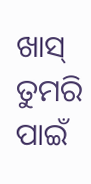ଖାସ୍ ତୁମରି ପାଇଁ